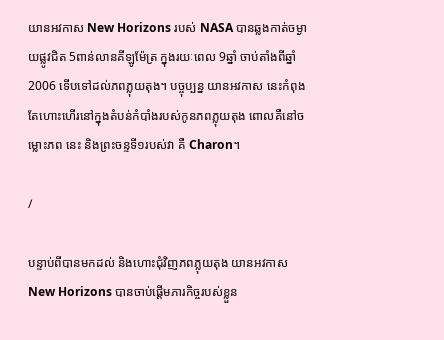យានអវកាស New Horizons របស់ NASA បានឆ្លងកាត់ចម្ងាយផ្លូវជិត 5ពាន់លានគីឡូម៉ែត្រ ក្នុងរយៈពេល 9ឆ្នាំ ចាប់តាំងពីឆ្នាំ 2006 ទើបទៅដល់ភពភ្លុយតុង។ បច្ចុប្បន្ន យានអវកាស នេះកំពុងតែហោះហើរនៅក្នុងតំបន់កំបាំងរបស់កូនភពភ្លុយតុង ពោលគឺនៅចម្លោះភព នេះ និងព្រះចន្ទទី១របស់វា គឺ Charon។

/

បន្ទាប់ពីបានមកដល់ និងហោះជុំវិញភពភ្លុយតុង យានអវកាស New Horizons បានចាប់ផ្ដើមភារកិច្ចរបស់ខ្លួន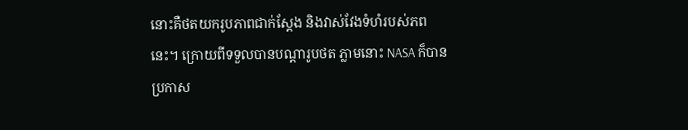នោះគឺថតយករូបភាពជាក់ស្ដែង និងវាស់វែងទំហំរបស់ភពនេះ។ ក្រោយពីទទួលបានបណ្ដារូបថត ភ្លាមនោះ NASA ក៏បានប្រកាស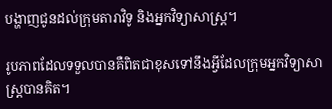បង្ហាញជូនដល់ក្រុមតារាវិទូ និងអ្នកវិទ្យាសាស្ដ្រ។

រូបភាពដែលទទួលបានគឺពិតជាខុសទៅនឹងអ្វីដែលក្រុមអ្នកវិទ្យាសាស្ដ្របានគិត។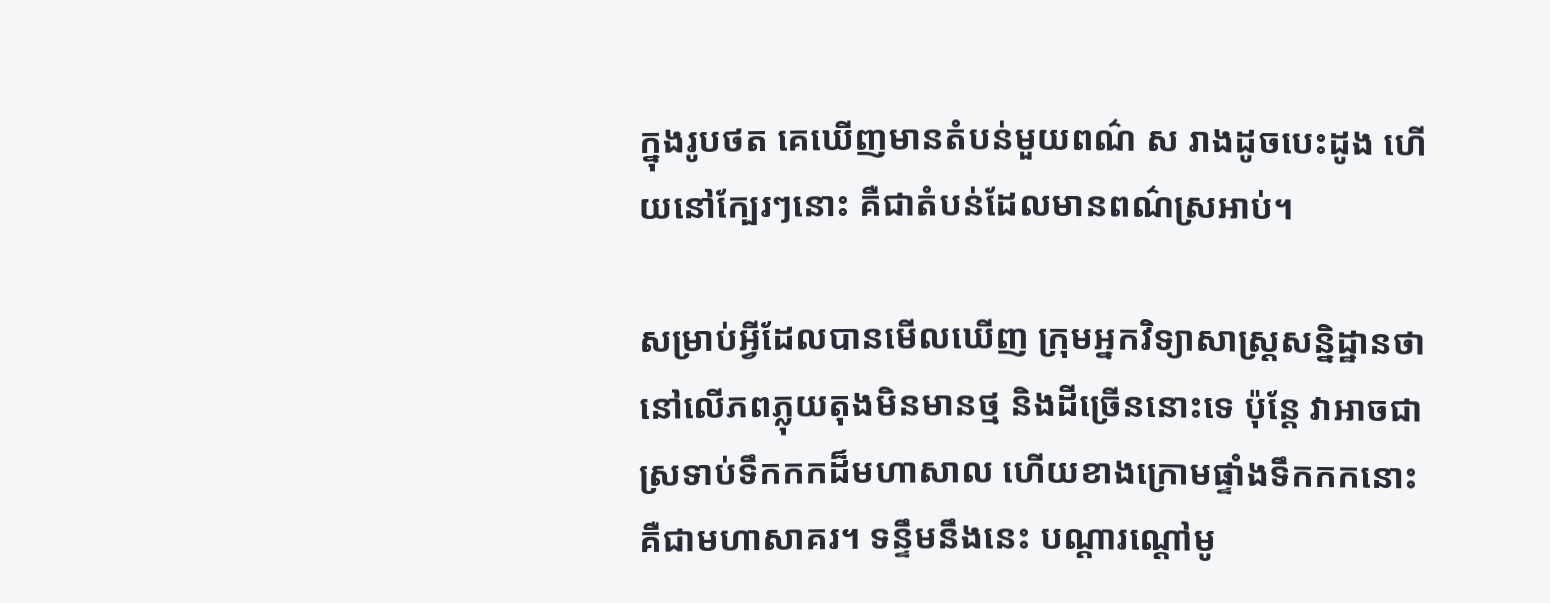ក្នុងរូបថត គេឃើញមានតំបន់មួយពណ៌ ស រាងដូចបេះដូង ហើយនៅក្បែរៗនោះ គឺជាតំបន់ដែលមានពណ៌ស្រអាប់។

សម្រាប់អ្វីដែលបានមើលឃើញ ក្រុមអ្នកវិទ្យាសាស្ដ្រសន្និដ្ឋានថា នៅលើភពភ្លុយតុងមិនមានថ្ម និងដីច្រើននោះទេ ប៉ុន្តែ វាអាចជាស្រទាប់ទឹកកកដ៏មហាសាល ហើយខាងក្រោមផ្ទាំងទឹកកកនោះគឺជាមហាសាគរ។ ទន្ទឹមនឹងនេះ បណ្ដារណ្ដៅមូ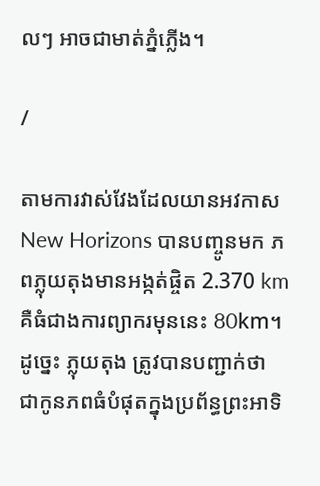លៗ អាចជាមាត់ភ្នំភ្លើង។

/

តាមការវាស់វែងដែលយានអវកាស New Horizons បានបញ្ចូនមក ភពភ្លុយតុងមានអង្កត់ផ្ចិត 2.370 km គឺធំជាងការព្យាករមុននេះ 80km។ ដូច្នេះ ភ្លុយតុង ត្រូវបានបញ្ជាក់ថា ជាកូនភពធំបំផុតក្នុងប្រព័ន្ធព្រះអាទិ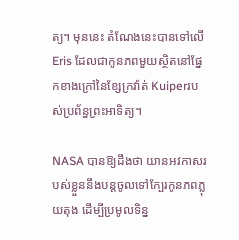ត្យ។ មុននេះ តំណែងនេះបានទៅលើ Eris ដែលជាកូនភពមួយស្ថិតនៅផ្នែកខាងក្រៅនៃខ្សែក្រវ៉ាត់ Kuiperរបស់ប្រព័ន្ធព្រះអាទិត្យ។

NASA បានឱ្យដឹងថា យានអវកាសរបស់ខ្លួននឹងបន្តចូលទៅក្បែរកូនភពភ្លុយតុង ដើម្បីប្រមូលទិន្ន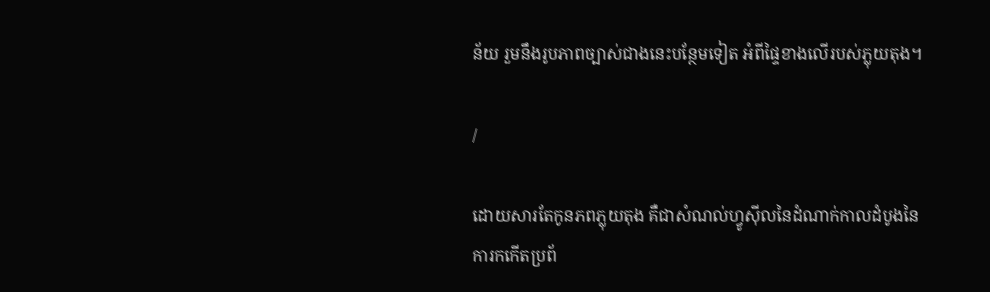ន័យ រួមនឹងរូបភាពច្បាស់ជាងនេះបន្ថែមទៀត អំពីផ្ទៃខាងលើរបស់ភ្លុយតុង។

/

ដោយសារតែកូនភពភ្លុយតុង គឺជាសំណល់ហ្វូស៊ីលនៃដំណាក់កាលដំបូងនៃការកកើតប្រព័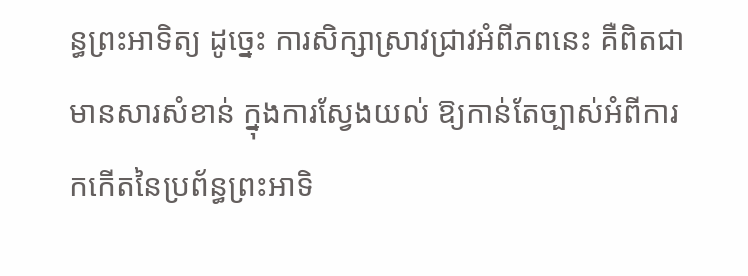ន្ធព្រះអាទិត្យ ដូច្នេះ ការសិក្សាស្រាវជ្រាវអំពីភពនេះ គឺពិតជាមានសារសំខាន់ ក្នុងការស្វែងយល់ ឱ្យកាន់តែច្បាស់អំពីការកកើតនៃប្រព័ន្ធព្រះអាទិ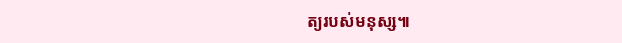ត្យរបស់មនុស្ស៕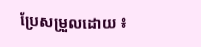ប្រែសម្រួលដោយ ៖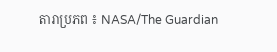តារាប្រភព ៖ NASA/The Guardian